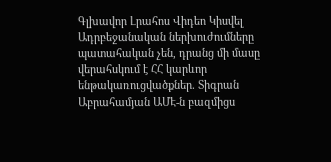Գլխավոր Լրահոս Վիդեո Կիսվել
Ադրբեջանական ներխուժումները պատահական չեն, դրանց մի մասը վերահսկում է ՀՀ կարևոր ենթակառուցվածքներ. Տիգրան Աբրահամյան ԱՄԷ-ն բազմիցս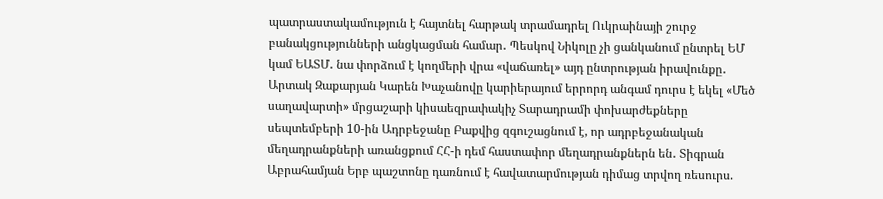պատրաստակամություն է հայտնել հարթակ տրամադրել Ուկրաինայի շուրջ բանակցությունների անցկացման համար․ Պեսկով Նիկոլը չի ցանկանում ընտրել ԵՄ կամ ԵԱՏՄ․ նա փորձում է կողմերի վրա «վաճառել» այդ ընտրության իրավունքը․ Արտակ Զաքարյան Կարեն Խաչանովը կարիերայում երրորդ անգամ դուրս է եկել «Մեծ սաղավարտի» մրցաշարի կիսաեզրափակիչ Տարադրամի փոխարժեքները սեպտեմբերի 10-ին Ադրբեջանը Բաքվից զգուշացնում է, որ ադրբեջանական մեղադրանքների առանցքում ՀՀ-ի դեմ հաստափոր մեղադրանքներն են․ Տիգրան Աբրահամյան Երբ պաշտոնը դառնում է հավատարմության դիմաց տրվող ռեսուրս.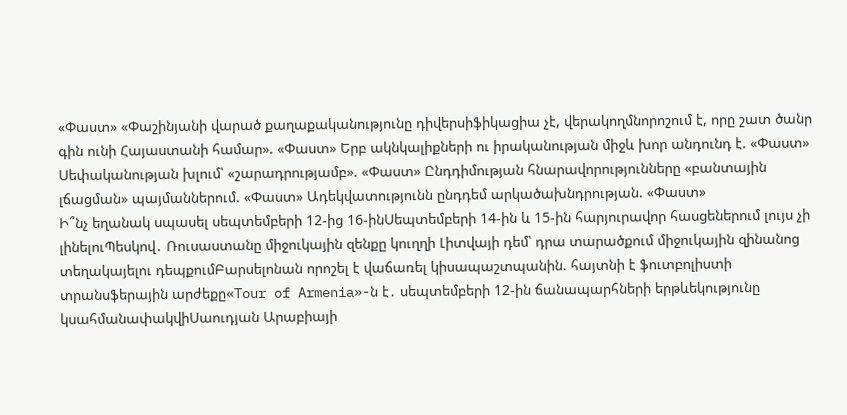«Փաստ» «Փաշինյանի վարած քաղաքականությունը դիվերսիֆիկացիա չէ, վերակողմնորոշում է, որը շատ ծանր գին ունի Հայաստանի համար». «Փաստ» Երբ ակնկալիքների ու իրականության միջև խոր անդունդ է. «Փաստ» Սեփականության խլում՝ «շարադրությամբ». «Փաստ» Ընդդիմության հնարավորությունները «բանտային լճացման» պայմաններում. «Փաստ» Ադեկվատությունն ընդդեմ արկածախնդրության. «Փաստ»
Ի՞նչ եղանակ սպասել սեպտեմբերի 12-ից 16-ինՍեպտեմբերի 14-ին և 15-ին հարյուրավոր հասցեներում լույս չի լինելուՊեսկով․ Ռուսաստանը միջուկային զենքը կուղղի Լիտվայի դեմ՝ դրա տարածքում միջուկային զինանոց տեղակայելու դեպքումԲարսելոնան որոշել է վաճառել կիսապաշտպանին. հայտնի է ֆուտբոլիստի տրանսֆերային արժեքը«Tour of Armenia»-ն է․ սեպտեմբերի 12-ին ճանապարհների երթևեկությունը կսահմանափակվիՍաուդյան Արաբիայի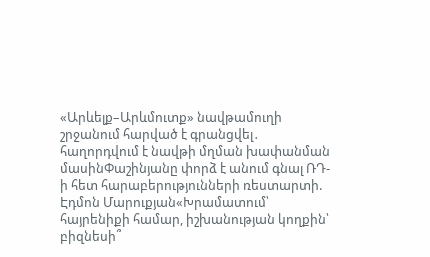«Արևելք–Արևմուտք» նավթամուղի շրջանում հարված է գրանցվել․ հաղորդվում է նավթի մղման խափանման մասինՓաշինյանը փորձ է անում գնալ ՌԴ-ի հետ հարաբերությունների ռեստարտի. Էդմոն Մարուքյան«Խրամատում՝ հայրենիքի համար, իշխանության կողքին՝ բիզնեսի՞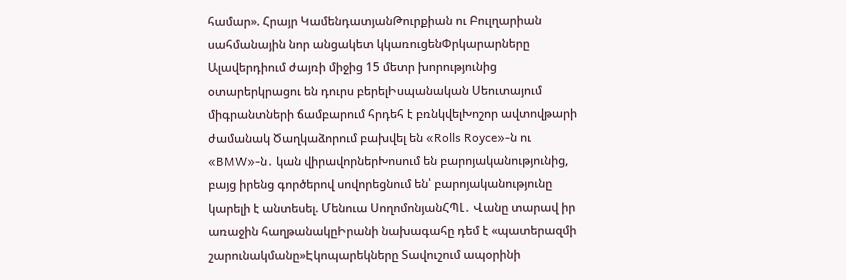համար». Հրայր ԿամենդատյանԹուրքիան ու Բուլղարիան սահմանային նոր անցակետ կկառուցենՓրկարարները Ալավերդիում ժայռի միջից 15 մետր խորությունից օտարերկրացու են դուրս բերելԻսպանական Սեուտայում միգրանտների ճամբարում հրդեհ է բռնկվելԽոշոր ավտովթարի ժամանակ Ծաղկաձորում բախվել են «Rolls Royce»-ն ու «BMW»-ն․ կան վիրավորներԽոսում են բարոյականությունից, բայց իրենց գործերով սովորեցնում են՝ բարոյականությունը կարելի է անտեսել. Մենուա ՍողոմոնյանՀՊԼ․ Վանը տարավ իր առաջին հաղթանակըԻրանի նախագահը դեմ է «պատերազմի շարունակմանը»Էկոպարեկները Տավուշում ապօրինի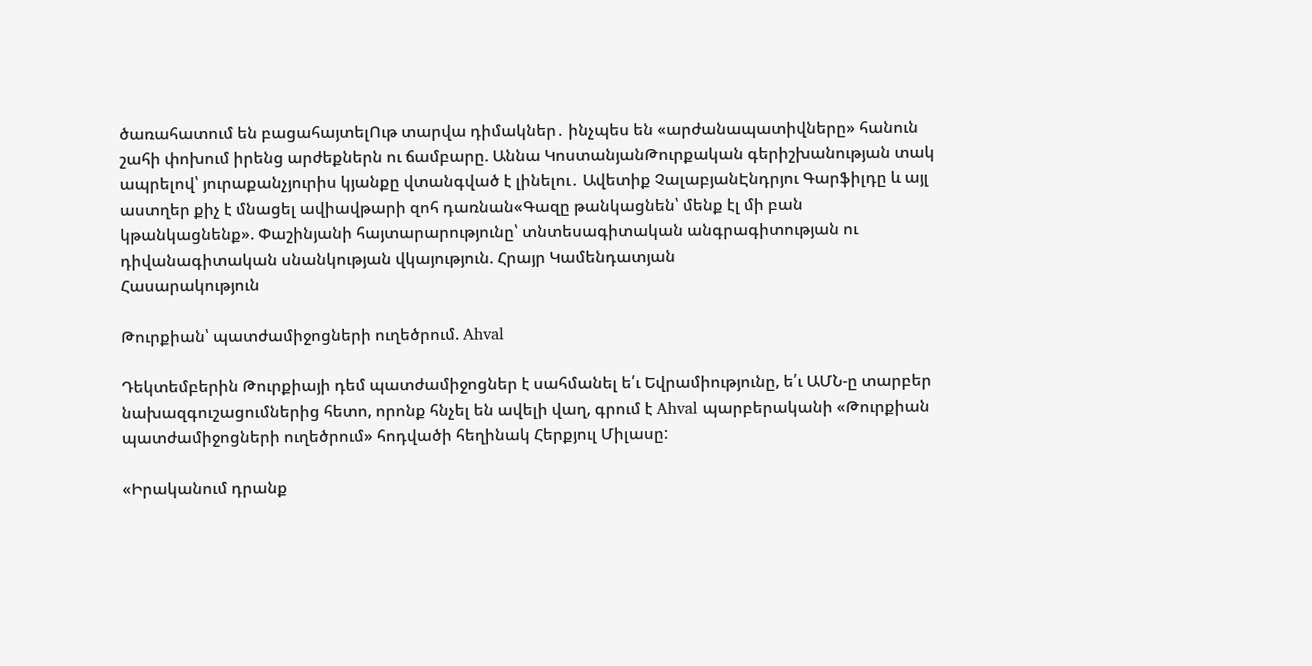ծառահատում են բացահայտելՈւթ տարվա դիմակներ․ ինչպես են «արժանապատիվները» հանուն շահի փոխում իրենց արժեքներն ու ճամբարը. Աննա ԿոստանյանԹուրքական գերիշխանության տակ ապրելով՝ յուրաքանչյուրիս կյանքը վտանգված է լինելու․ Ավետիք ՉալաբյանԷնդրյու Գարֆիլդը և այլ աստղեր քիչ է մնացել ավիավթարի զոհ դառնան«Գազը թանկացնեն՝ մենք էլ մի բան կթանկացնենք». Փաշինյանի հայտարարությունը՝ տնտեսագիտական անգրագիտության ու դիվանագիտական սնանկության վկայություն. Հրայր Կամենդատյան
Հասարակություն

Թուրքիան՝ պատժամիջոցների ուղեծրում. Ahval

Դեկտեմբերին Թուրքիայի դեմ պատժամիջոցներ է սահմանել ե՛ւ Եվրամիությունը, ե՛ւ ԱՄՆ-ը տարբեր նախազգուշացումներից հետո, որոնք հնչել են ավելի վաղ, գրում է Ahval պարբերականի «Թուրքիան պատժամիջոցների ուղեծրում» հոդվածի հեղինակ Հերքյուլ Միլասը:

«Իրականում դրանք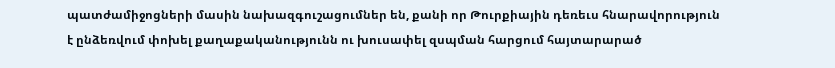պատժամիջոցների մասին նախազգուշացումներ են, քանի որ Թուրքիային դեռեւս հնարավորություն է ընձեռվում փոխել քաղաքականությունն ու խուսափել զսպման հարցում հայտարարած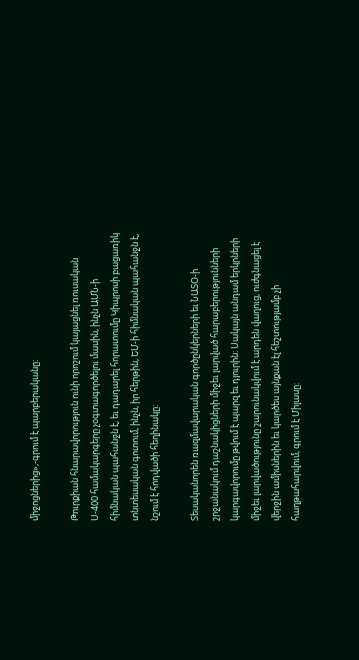միջոցներից»,-գրում է պարբերականը:

Թուրքիան հնարավորություն ունի որոշում կայացնել ռուսական Ս-400 համակարգերը չօգտագործելու մասին, ինչն ԱՄՆ-ի հիմնական պահանջն է, եւ դադարել հորատումը Կիպրոսի բացառիկ տնտեսական գոտում, ինչն, իր հերթին, ԵՄ-ի հիմնական պահանջն է, նշում է հոդվածի հեղինակը:

Տեսականորեն ռազմավարական գործընկերների եւ ՆԱՏՕ-ի շրջանակում դաշնակիցների միջեւ լարված հարաբերությունների կարգավորումը թվում է պարզ եւ դյուրին: Սակայն անդամ երկրների միջեւ լարվածությունը շարունակվում է արդեն վաղուց, ուժգնացել է վերջին ամիսներին եւ կարծես այնքան էլ հեշտությամբ չի հաղթահարվում, գրում է Միլասը: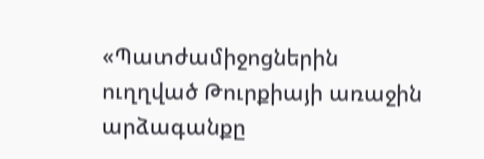«Պատժամիջոցներին ուղղված Թուրքիայի առաջին արձագանքը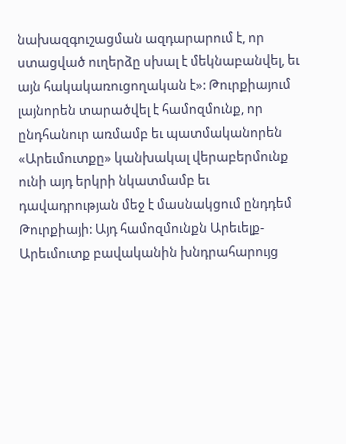նախազգուշացման ազդարարում է, որ ստացված ուղերձը սխալ է մեկնաբանվել, եւ այն հակակառուցողական է»: Թուրքիայում լայնորեն տարածվել է համոզմունք, որ ընդհանուր առմամբ եւ պատմականորեն «Արեւմուտքը» կանխակալ վերաբերմունք ունի այդ երկրի նկատմամբ եւ դավադրության մեջ է մասնակցում ընդդեմ Թուրքիայի: Այդ համոզմունքն Արեւելք-Արեւմուտք բավականին խնդրահարույց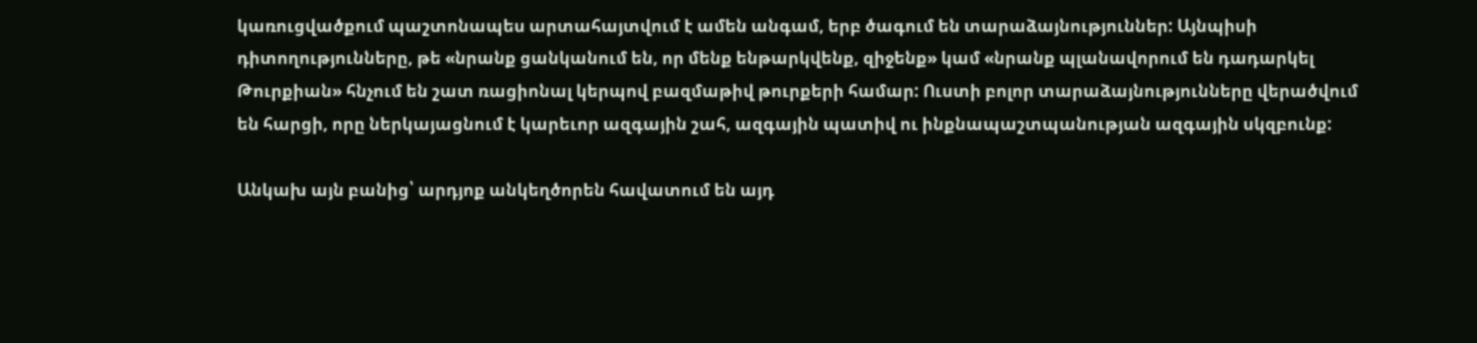կառուցվածքում պաշտոնապես արտահայտվում է ամեն անգամ, երբ ծագում են տարաձայնություններ: Այնպիսի դիտողությունները, թե «նրանք ցանկանում են, որ մենք ենթարկվենք, զիջենք» կամ «նրանք պլանավորում են դադարկել Թուրքիան» հնչում են շատ ռացիոնալ կերպով բազմաթիվ թուրքերի համար: Ուստի բոլոր տարաձայնությունները վերածվում են հարցի, որը ներկայացնում է կարեւոր ազգային շահ, ազգային պատիվ ու ինքնապաշտպանության ազգային սկզբունք:

Անկախ այն բանից՝ արդյոք անկեղծորեն հավատում են այդ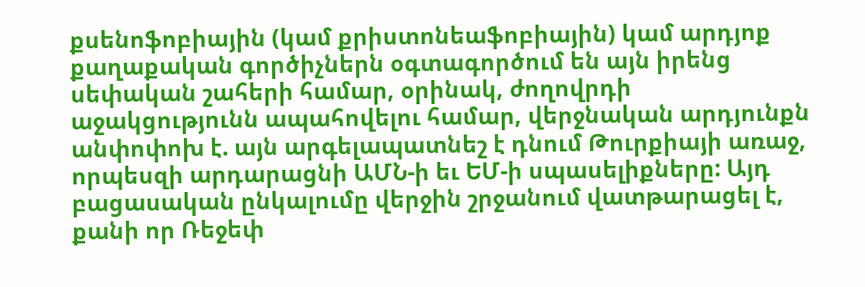քսենոֆոբիային (կամ քրիստոնեաֆոբիային) կամ արդյոք քաղաքական գործիչներն օգտագործում են այն իրենց սեփական շահերի համար, օրինակ, ժողովրդի աջակցությունն ապահովելու համար, վերջնական արդյունքն անփոփոխ է. այն արգելապատնեշ է դնում Թուրքիայի առաջ, որպեսզի արդարացնի ԱՄՆ-ի եւ ԵՄ-ի սպասելիքները: Այդ բացասական ընկալումը վերջին շրջանում վատթարացել է, քանի որ Ռեջեփ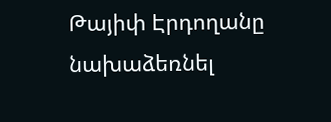Թայիփ Էրդողանը նախաձեռնել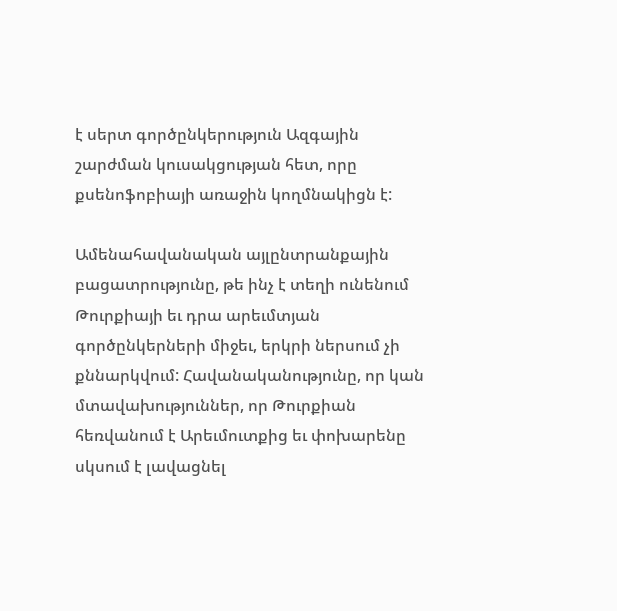է սերտ գործընկերություն Ազգային շարժման կուսակցության հետ, որը քսենոֆոբիայի առաջին կողմնակիցն է:

Ամենահավանական այլընտրանքային բացատրությունը, թե ինչ է տեղի ունենում Թուրքիայի եւ դրա արեւմտյան գործընկերների միջեւ, երկրի ներսում չի քննարկվում: Հավանականությունը, որ կան մտավախություններ, որ Թուրքիան հեռվանում է Արեւմուտքից եւ փոխարենը սկսում է լավացնել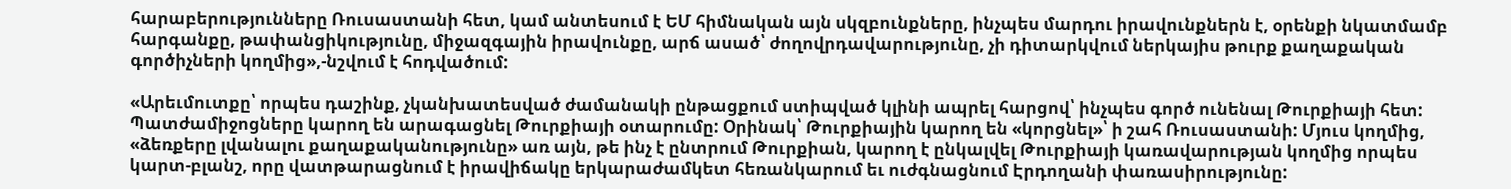հարաբերությունները Ռուսաստանի հետ, կամ անտեսում է ԵՄ հիմնական այն սկզբունքները, ինչպես մարդու իրավունքներն է, օրենքի նկատմամբ հարգանքը, թափանցիկությունը, միջազգային իրավունքը, արճ ասած՝ ժողովրդավարությունը, չի դիտարկվում ներկայիս թուրք քաղաքական գործիչների կողմից»,-նշվում է հոդվածում:

«Արեւմուտքը՝ որպես դաշինք, չկանխատեսված ժամանակի ընթացքում ստիպված կլինի ապրել հարցով՝ ինչպես գործ ունենալ Թուրքիայի հետ: Պատժամիջոցները կարող են արագացնել Թուրքիայի օտարումը: Օրինակ՝ Թուրքիային կարող են «կորցնել»՝ ի շահ Ռուսաստանի: Մյուս կողմից, «ձեռքերը լվանալու քաղաքականությունը» առ այն, թե ինչ է ընտրում Թուրքիան, կարող է ընկալվել Թուրքիայի կառավարության կողմից որպես կարտ-բլանշ, որը վատթարացնում է իրավիճակը երկարաժամկետ հեռանկարում եւ ուժգնացնում Էրդողանի փառասիրությունը: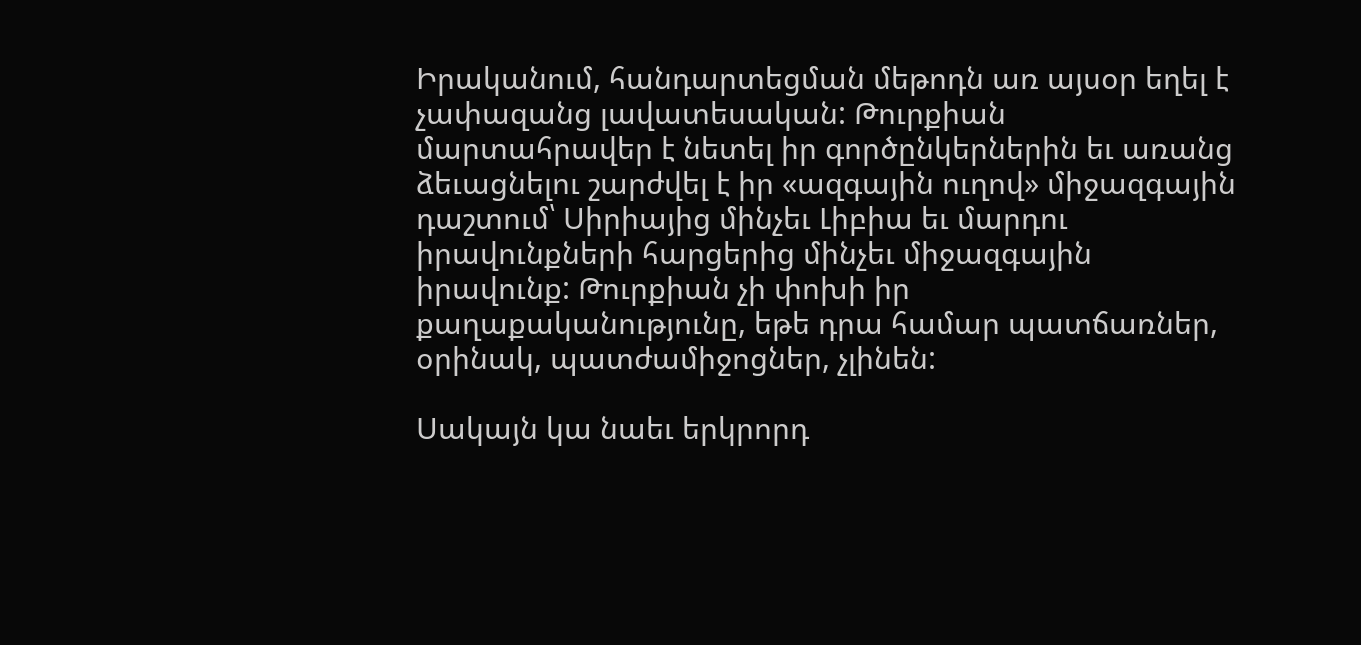Իրականում, հանդարտեցման մեթոդն առ այսօր եղել է չափազանց լավատեսական: Թուրքիան մարտահրավեր է նետել իր գործընկերներին եւ առանց ձեւացնելու շարժվել է իր «ազգային ուղով» միջազգային դաշտում՝ Սիրիայից մինչեւ Լիբիա եւ մարդու իրավունքների հարցերից մինչեւ միջազգային իրավունք: Թուրքիան չի փոխի իր քաղաքականությունը, եթե դրա համար պատճառներ, օրինակ, պատժամիջոցներ, չլինեն:

Սակայն կա նաեւ երկրորդ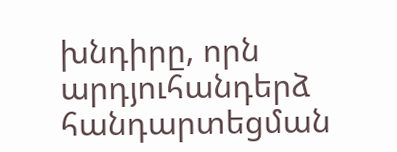խնդիրը, որն արդյուհանդերձ հանդարտեցման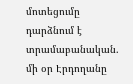մոտեցումը դարձնում է տրամաբանական. մի օր Էրդողանը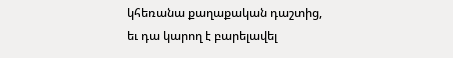կհեռանա քաղաքական դաշտից, եւ դա կարող է բարելավել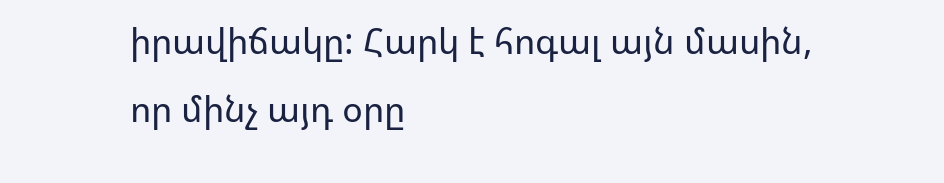իրավիճակը: Հարկ է հոգալ այն մասին, որ մինչ այդ օրը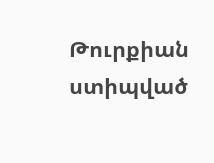Թուրքիան ստիպված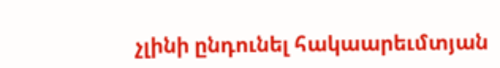չլինի ընդունել հակաարեւմտյան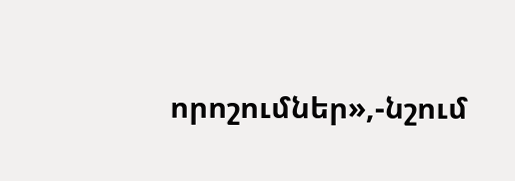որոշումներ»,-նշում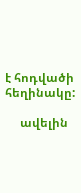է հոդվածի հեղինակը:

     ավելին